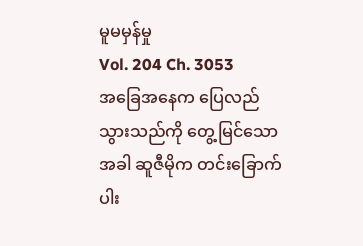မူမမှန်မှု
Vol. 204 Ch. 3053
အခြေအနေက ပြေလည်သွားသည်ကို တွေ့မြင်သောအခါ ဆူဇီမိုက တင်းခြောက်ပါး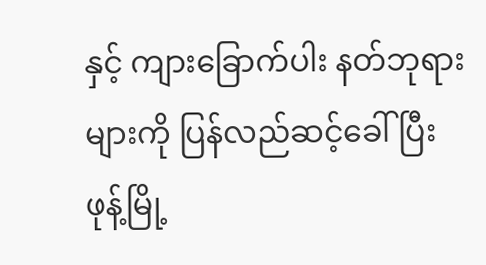နှင့် ကျားခြောက်ပါး နတ်ဘုရားများကို ပြန်လည်ဆင့်ခေါ်ပြီး ဖုန့်မြို့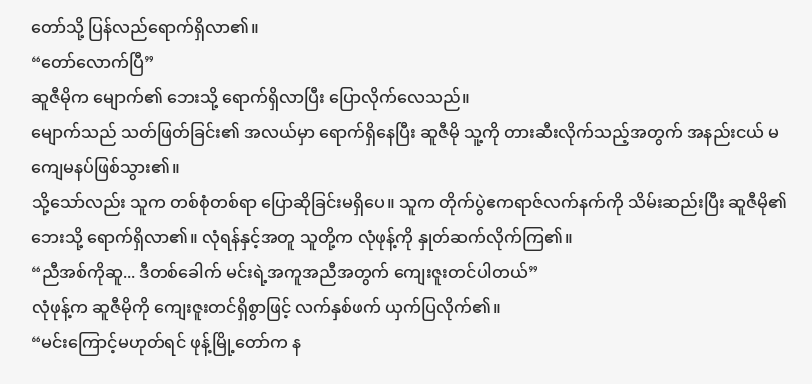တော်သို့ ပြန်လည်ရောက်ရှိလာ၏။
“တော်လောက်ပြီ”
ဆူဇီမိုက မျောက်၏ ဘေးသို့ ရောက်ရှိလာပြီး ပြောလိုက်လေသည်။
မျောက်သည် သတ်ဖြတ်ခြင်း၏ အလယ်မှာ ရောက်ရှိနေပြီး ဆူဇီမို သူ့ကို တားဆီးလိုက်သည့်အတွက် အနည်းငယ် မကျေမနပ်ဖြစ်သွား၏။
သို့သော်လည်း သူက တစ်စုံတစ်ရာ ပြောဆိုခြင်းမရှိပေ။ သူက တိုက်ပွဲဧကရာဇ်လက်နက်ကို သိမ်းဆည်းပြီး ဆူဇီမို၏ ဘေးသို့ ရောက်ရှိလာ၏။ လုံရန်နှင့်အတူ သူတို့က လုံဖုန့်ကို နှုတ်ဆက်လိုက်ကြ၏။
“ညီအစ်ကိုဆူ... ဒီတစ်ခေါက် မင်းရဲ့အကူအညီအတွက် ကျေးဇူးတင်ပါတယ်”
လုံဖုန့်က ဆူဇီမိုကို ကျေးဇူးတင်ရှိစွာဖြင့် လက်နှစ်ဖက် ယှက်ပြလိုက်၏။
“မင်းကြောင့်မဟုတ်ရင် ဖုန့်မြို့တော်က န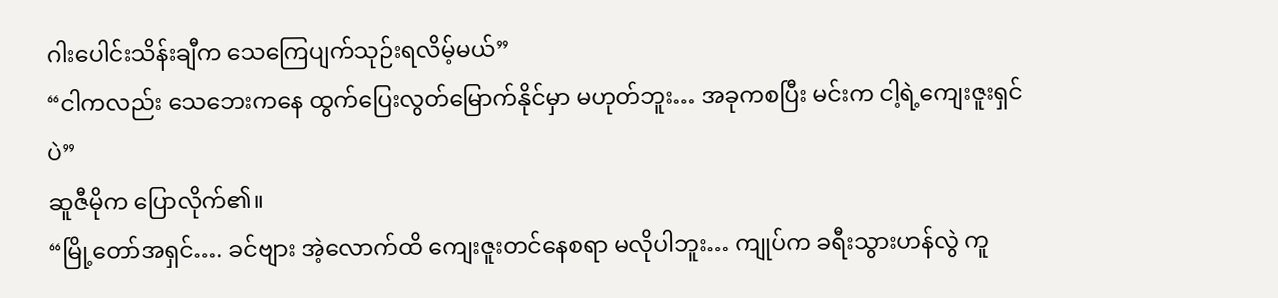ဂါးပေါင်းသိန်းချီက သေကြေပျက်သုဉ်းရလိမ့်မယ်”
“ငါကလည်း သေဘေးကနေ ထွက်ပြေးလွတ်မြောက်နိုင်မှာ မဟုတ်ဘူး… အခုကစပြီး မင်းက ငါ့ရဲ့ကျေးဇူးရှင်ပဲ”
ဆူဇီမိုက ပြောလိုက်၏။
“မြို့တော်အရှင်…. ခင်ဗျား အဲ့လောက်ထိ ကျေးဇူးတင်နေစရာ မလိုပါဘူး… ကျုပ်က ခရီးသွားဟန်လွဲ ကူ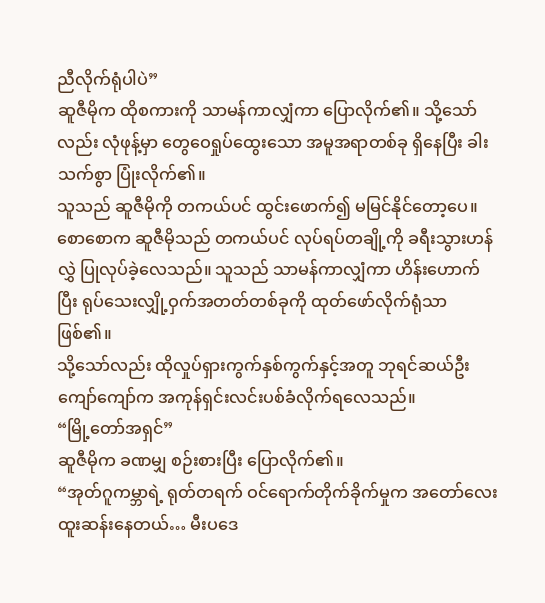ညီလိုက်ရုံပါပဲ”
ဆူဇီမိုက ထိုစကားကို သာမန်ကာလျှံကာ ပြောလိုက်၏။ သို့သော်လည်း လုံဖုန့်မှာ တွေဝေရှုပ်ထွေးသော အမူအရာတစ်ခု ရှိနေပြီး ခါးသက်စွာ ပြုံးလိုက်၏။
သူသည် ဆူဇီမိုကို တကယ်ပင် ထွင်းဖောက်၍ မမြင်နိုင်တော့ပေ။
စောစောက ဆူဇီမိုသည် တကယ်ပင် လုပ်ရပ်တချို့ကို ခရီးသွားဟန်လွှဲ ပြုလုပ်ခဲ့လေသည်။ သူသည် သာမန်ကာလျှံကာ ဟိန်းဟောက်ပြီး ရုပ်သေးလျှို့ဝှက်အတတ်တစ်ခုကို ထုတ်ဖော်လိုက်ရုံသာဖြစ်၏။
သို့သော်လည်း ထိုလှုပ်ရှားကွက်နှစ်ကွက်နှင့်အတူ ဘုရင်ဆယ်ဦးကျော်ကျော်က အကုန်ရှင်းလင်းပစ်ခံလိုက်ရလေသည်။
“မြို့တော်အရှင်”
ဆူဇီမိုက ခဏမျှ စဉ်းစားပြီး ပြောလိုက်၏။
“အုတ်ဂူကမ္ဘာရဲ့ ရုတ်တရက် ဝင်ရောက်တိုက်ခိုက်မှုက အတော်လေး ထူးဆန်းနေတယ်… မီးပဒေ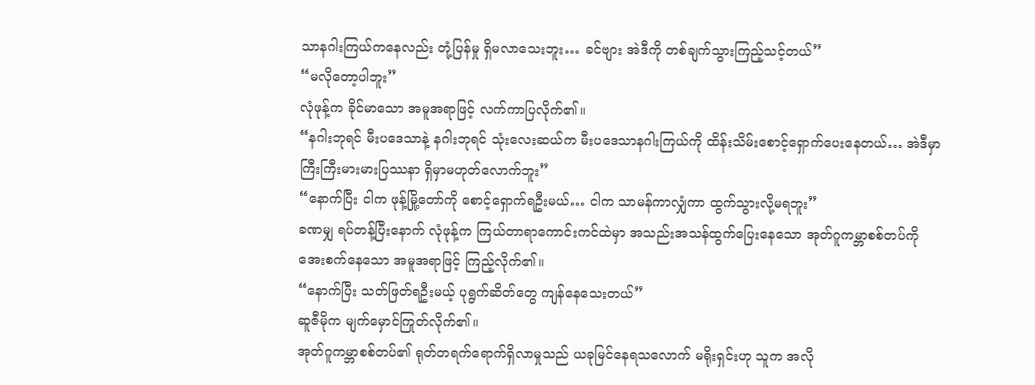သာနဂါးကြယ်ကနေလည်း တုံ့ပြန်မှု ရှိမလာသေးဘူး… ခင်ဗျား အဲဒီကို တစ်ချက်သွားကြည့်သင့်တယ်”
“မလိုတော့ပါဘူး”
လုံဖုန့်က ခိုင်မာသော အမူအရာဖြင့် လက်ကာပြလိုက်၏။
“နဂါးဘုရင် မီးပဒေသာနဲ့ နဂါးဘုရင် သုံးလေးဆယ်က မီးပဒေသာနဂါးကြယ်ကို ထိန်းသိမ်းစောင့်ရှောက်ပေးနေတယ်… အဲဒီမှာ ကြီးကြီးမားမားပြဿနာ ရှိမှာမဟုတ်လောက်ဘူး”
“နောက်ပြီး ငါက ဖုန့်မြို့တော်ကို စောင့်ရှောက်ရဦးမယ်… ငါက သာမန်ကာလျှံကာ ထွက်သွားလို့မရဘူး”
ခဏမျှ ရပ်တန့်ပြီးနောက် လုံဖုန့်က ကြယ်တာရာကောင်းကင်ထဲမှာ အသည်းအသန်ထွက်ပြေးနေသော အုတ်ဂူကမ္ဘာစစ်တပ်ကို အေးစက်နေသော အမူအရာဖြင့် ကြည့်လိုက်၏။
“နောက်ပြီး သတ်ဖြတ်ရဦးမယ့် ပုရွက်ဆိတ်တွေ ကျန်နေသေးတယ်”
ဆူဇီမိုက မျက်မှောင်ကြုတ်လိုက်၏။
အုတ်ဂူကမ္ဘာစစ်တပ်၏ ရုတ်တရက်ရောက်ရှိလာမှုသည် ယခုမြင်နေရသလောက် မရိုးရှင်းဟု သူက အလို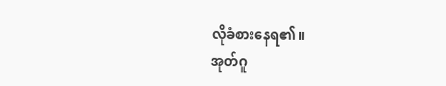လိုခံစားနေရ၏။
အုတ်ဂူ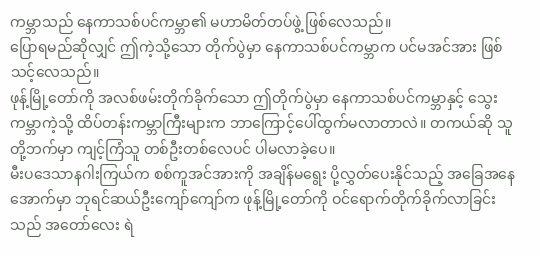ကမ္ဘာသည် နေကာသစ်ပင်ကမ္ဘာ၏ မဟာမိတ်တပ်ဖွဲ့ ဖြစ်လေသည်။
ပြောရမည်ဆိုလျှင် ဤကဲ့သို့သော တိုက်ပွဲမှာ နေကာသစ်ပင်ကမ္ဘာက ပင်မအင်အား ဖြစ်သင့်လေသည်။
ဖုန့်မြို့တော်ကို အလစ်ဖမ်းတိုက်ခိုက်သော ဤတိုက်ပွဲမှာ နေကာသစ်ပင်ကမ္ဘာနှင့် သွေးကမ္ဘာကဲ့သို့ ထိပ်တန်းကမ္ဘာကြီးများက ဘာကြောင့်ပေါ်ထွက်မလာတာလဲ။ တကယ်ဆို သူတို့ဘက်မှာ ကျင့်ကြံသူ တစ်ဦးတစ်လေပင် ပါမလာခဲ့ပေ။
မီးပဒေသာနဂါးကြယ်က စစ်ကူအင်အားကို အချိန်မရွေး ပို့လွှတ်ပေးနိုင်သည့် အခြေအနေအောက်မှာ ဘုရင်ဆယ်ဦးကျော်ကျော်က ဖုန့်မြို့တော်ကို ဝင်ရောက်တိုက်ခိုက်လာခြင်းသည် အတော်လေး ရဲ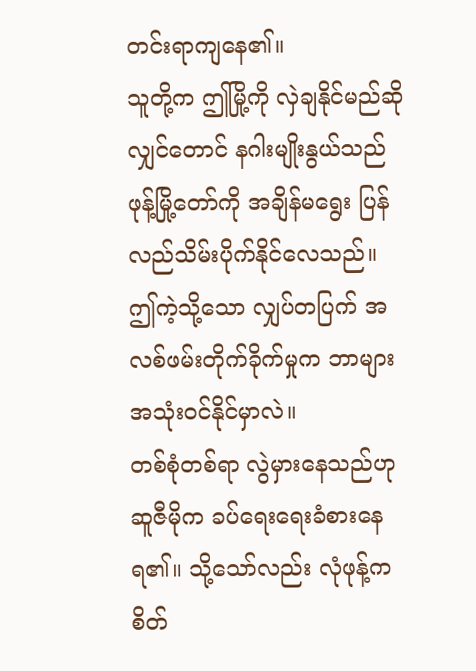တင်းရာကျနေ၏။
သူတို့က ဤမြို့ကို လှဲချနိုင်မည်ဆိုလျှင်တောင် နဂါးမျိုးနွယ်သည် ဖုန့်မြို့တော်ကို အချိန်မရွေး ပြန်လည်သိမ်းပိုက်နိုင်လေသည်။ ဤကဲ့သို့သော လျှပ်တပြက် အလစ်ဖမ်းတိုက်ခိုက်မှုက ဘာများအသုံးဝင်နိုင်မှာလဲ။
တစ်စုံတစ်ရာ လွဲမှားနေသည်ဟု ဆူဇီမိုက ခပ်ရေးရေးခံစားနေရ၏။ သို့သော်လည်း လုံဖုန့်က စိတ်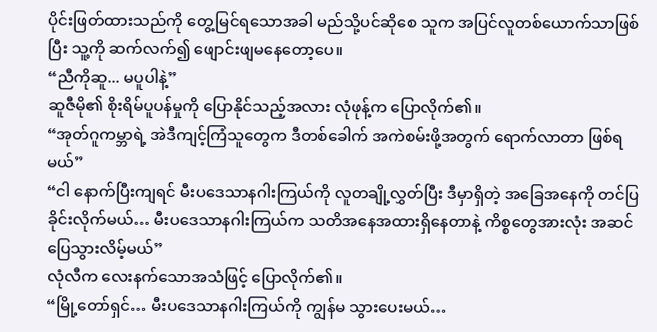ပိုင်းဖြတ်ထားသည်ကို တွေ့မြင်ရသောအခါ မည်သို့ပင်ဆိုစေ သူက အပြင်လူတစ်ယောက်သာဖြစ်ပြီး သူ့ကို ဆက်လက်၍ ဖျောင်းဖျမနေတော့ပေ။
“ညီကိုဆူ... မပူပါနဲ့”
ဆူဇီမို၏ စိုးရိမ်ပူပန်မှုကို ပြောနိုင်သည့်အလား လုံဖုန့်က ပြောလိုက်၏။
“အုတ်ဂူကမ္ဘာရဲ့ အဲဒီကျင့်ကြံသူတွေက ဒီတစ်ခေါက် အကဲစမ်းဖို့အတွက် ရောက်လာတာ ဖြစ်ရမယ်”
“ငါ နောက်ပြီးကျရင် မီးပဒေသာနဂါးကြယ်ကို လူတချို့လွှတ်ပြီး ဒီမှာရှိတဲ့ အခြေအနေကို တင်ပြခိုင်းလိုက်မယ်… မီးပဒေသာနဂါးကြယ်က သတိအနေအထားရှိနေတာနဲ့ ကိစ္စတွေအားလုံး အဆင်ပြေသွားလိမ့်မယ်”
လုံလီက လေးနက်သောအသံဖြင့် ပြောလိုက်၏။
“မြို့တော်ရှင်… မီးပဒေသာနဂါးကြယ်ကို ကျွန်မ သွားပေးမယ်…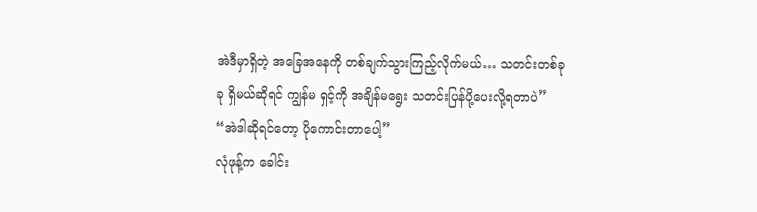အဲဒီမှာရှိတဲ့ အခြေအနေကို တစ်ချက်သွားကြည့်လိုက်မယ်… သတင်းတစ်ခုခု ရှိမယ်ဆိုရင် ကျွန်မ ရှင့်ကို အချိန်မရွေး သတင်းပြန်ပို့ပေးလို့ရတာပဲ”
“အဲဒါဆိုရင်တော့ ပိုကောင်းတာပေါ့”
လုံဖုန့်က ခေါင်း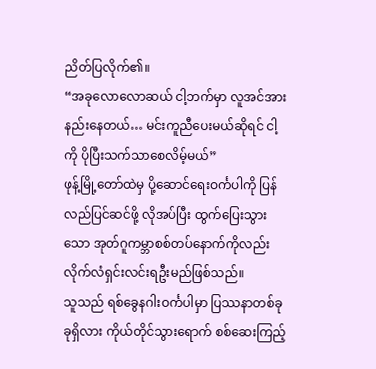ညိတ်ပြလိုက်၏။
“အခုလောလောဆယ် ငါ့ဘက်မှာ လူအင်အားနည်းနေတယ်… မင်းကူညီပေးမယ်ဆိုရင် ငါ့ကို ပိုပြီးသက်သာစေလိမ့်မယ်”
ဖုန့်မြို့တော်ထဲမှ ပို့ဆောင်ရေးဝင်္ကပါကို ပြန်လည်ပြင်ဆင်ဖို့ လိုအပ်ပြီး ထွက်ပြေးသွားသော အုတ်ဂူကမ္ဘာစစ်တပ်နောက်ကိုလည်း လိုက်လံရှင်းလင်းရဦးမည်ဖြစ်သည်။
သူသည် ရစ်ခွေနဂါးဝင်္ကပါမှာ ပြဿနာတစ်ခုခုရှိလား ကိုယ်တိုင်သွားရောက် စစ်ဆေးကြည့်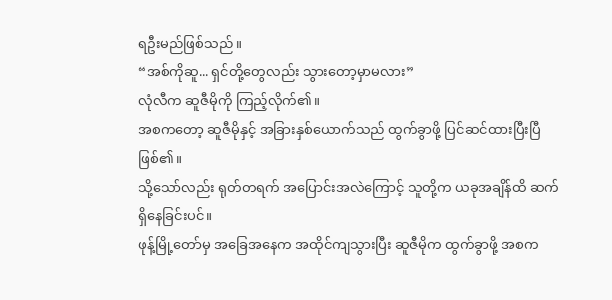ရဦးမည်ဖြစ်သည်။
“အစ်ကိုဆူ... ရှင်တို့တွေလည်း သွားတော့မှာမလား”
လုံလီက ဆူဇီမိုကို ကြည့်လိုက်၏။
အစကတော့ ဆူဇီမိုနှင့် အခြားနှစ်ယောက်သည် ထွက်ခွာဖို့ ပြင်ဆင်ထားပြီးပြီဖြစ်၏။
သို့သော်လည်း ရုတ်တရက် အပြောင်းအလဲကြောင့် သူတို့က ယခုအချိန်ထိ ဆက်ရှိနေခြင်းပင်။
ဖုန့်မြို့တော်မှ အခြေအနေက အထိုင်ကျသွားပြီး ဆူဇီမိုက ထွက်ခွာဖို့ အစက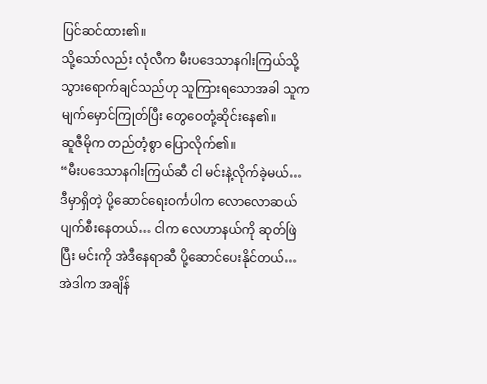ပြင်ဆင်ထား၏။
သို့သော်လည်း လုံလီက မီးပဒေသာနဂါးကြယ်သို့ သွားရောက်ချင်သည်ဟု သူကြားရသောအခါ သူက မျက်မှောင်ကြုတ်ပြီး တွေဝေတုံ့ဆိုင်းနေ၏။
ဆူဇီမိုက တည်တံ့စွာ ပြောလိုက်၏။
“မီးပဒေသာနဂါးကြယ်ဆီ ငါ မင်းနဲ့လိုက်ခဲ့မယ်… ဒီမှာရှိတဲ့ ပို့ဆောင်ရေးဝင်္ကပါက လောလောဆယ် ပျက်စီးနေတယ်… ငါက လေဟာနယ်ကို ဆုတ်ဖြဲပြီး မင်းကို အဲဒီနေရာဆီ ပို့ဆောင်ပေးနိုင်တယ်… အဲဒါက အချိန်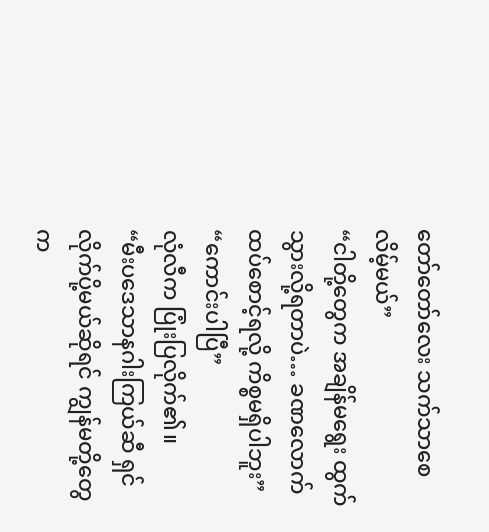တော်တော်လေး သက်သာစေလိမ့်မယ်”
“ငါတို့တွေက အချိန်မရွေး ထွက်သွားလို့ရတာပဲ… ခဏလောက် ထပ်စောင့်ရလို့ ကိစ္စမရှိပါဘူး”
“ကောင်းပါပြီ”
လုံလီက ပြုံးပြလိုက်၏။
“မီးပဒေသာနဂါးကြယ်ဆီ ရှင်လိုက်ပို့မယ်ဆိုရင် ကျွန်မတို့တွေက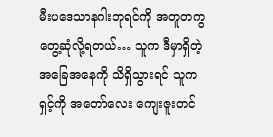မီးပဒေသာနဂါးဘုရင်ကို အတူတကွ တွေ့ဆုံလို့ရတယ်… သူက ဒီမှာရှိတဲ့ အခြေအနေကို သိရှိသွားရင် သူက ရှင့်ကို အတော်လေး ကျေးဇူးတင်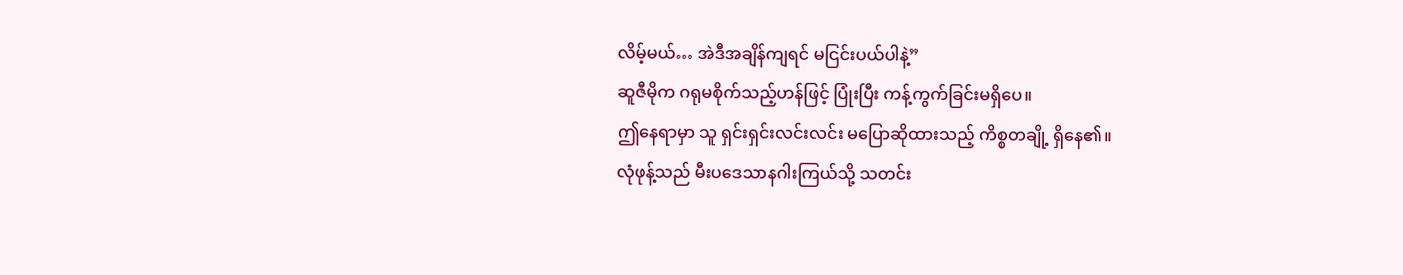လိမ့်မယ်… အဲဒီအချိန်ကျရင် မငြင်းပယ်ပါနဲ့”
ဆူဇီမိုက ဂရုမစိုက်သည့်ဟန်ဖြင့် ပြုံးပြီး ကန့်ကွက်ခြင်းမရှိပေ။
ဤနေရာမှာ သူ ရှင်းရှင်းလင်းလင်း မပြောဆိုထားသည့် ကိစ္စတချို့ ရှိနေ၏။
လုံဖုန့်သည် မီးပဒေသာနဂါးကြယ်သို့ သတင်း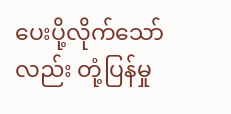ပေးပို့လိုက်သော်လည်း တုံ့ပြန်မှု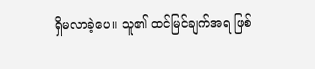ရှိမလာခဲ့ပေ။ သူ၏ ထင်မြင်ချက်အရ ဖြစ်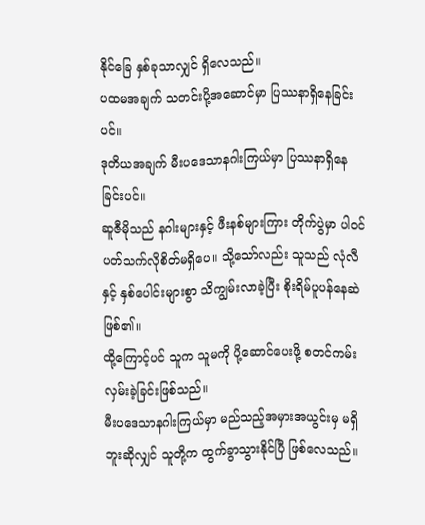နိုင်ခြေ နှစ်ခုသာလျှင် ရှိလေသည်။
ပထမအချက် သတင်းပို့အဆောင်မှာ ပြဿနာရှိနေခြင်းပင်။
ဒုတိယအချက် မီးပဒေသာနဂါးကြယ်မှာ ပြဿနာရှိနေခြင်းပင်။
ဆူဇီမိုသည် နဂါးများနှင့် ဖီးနစ်များကြား တိုက်ပွဲမှာ ပါဝင်ပတ်သက်လိုစိတ်မရှိပေ။ သို့သော်လည်း သူသည် လုံလီနှင့် နှစ်ပေါင်းများစွာ သိကျွမ်းလာခဲ့ပြီး စိုးရိမ်ပူပန်နေဆဲဖြစ်၏။
ထို့ကြောင့်ပင် သူက သူမကို ပို့ဆောင်ပေးဖို့ စတင်ကမ်းလှမ်းခဲ့ခြင်းဖြစ်သည်။
မီးပဒေသာနဂါးကြယ်မှာ မည်သည့်အမှားအယွင်းမှ မရှိဘူးဆိုလျှင် သူတို့က ထွက်ခွာသွားနိုင်ပြီ ဖြစ်လေသည်။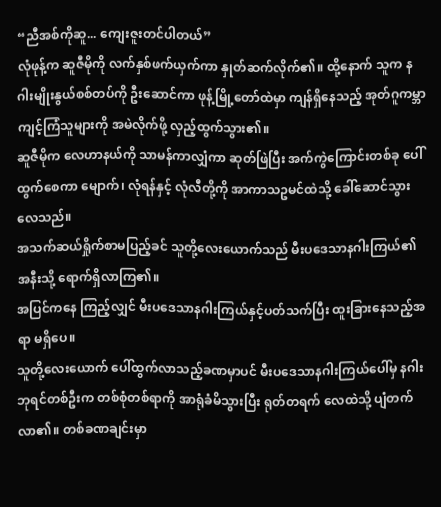“ညီအစ်ကိုဆူ... ကျေးဇူးတင်ပါတယ်”
လုံဖုန့်က ဆူဇီမိုကို လက်နှစ်ဖက်ယှက်ကာ နှုတ်ဆက်လိုက်၏။ ထို့နောက် သူက နဂါးမျိုးနွယ်စစ်တပ်ကို ဦးဆောင်ကာ ဖုန့်မြို့တော်ထဲမှာ ကျန်ရှိနေသည့် အုတ်ဂူကမ္ဘာကျင့်ကြံသူများကို အမဲလိုက်ဖို့ လှည့်ထွက်သွား၏။
ဆူဇီမိုက လေဟာနယ်ကို သာမန်ကာလျှံကာ ဆုတ်ဖြဲပြီး အက်ကွဲကြောင်းတစ်ခု ပေါ်ထွက်စေကာ မျောက်၊ လုံရန်နှင့် လုံလီတို့ကို အာကာသဥမင်ထဲသို့ ခေါ်ဆောင်သွားလေသည်။
အသက်ဆယ်ရှိုက်စာမပြည့်ခင် သူတို့လေးယောက်သည် မီးပဒေသာနဂါးကြယ်၏ အနီးသို့ ရောက်ရှိလာကြ၏။
အပြင်ကနေ ကြည့်လျှင် မီးပဒေသာနဂါးကြယ်နှင့်ပတ်သက်ပြီး ထူးခြားနေသည့်အရာ မရှိပေ။
သူတို့လေးယောက် ပေါ်ထွက်လာသည့်ခဏမှာပင် မီးပဒေသာနဂါးကြယ်ပေါ်မှ နဂါးဘုရင်တစ်ဦးက တစ်စုံတစ်ရာကို အာရုံခံမိသွားပြီး ရုတ်တရက် လေထဲသို့ ပျံတက်လာ၏။ တစ်ခဏချင်းမှာ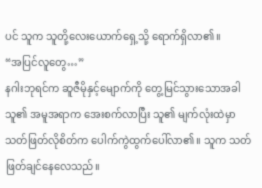ပင် သူက သူတို့လေးယောက်ရှေ့သို့ ရောက်ရှိလာ၏။
“အပြင်လူတွေ…”
နဂါးဘုရင်က ဆူဇီမိုနှင့်မျောက်ကို တွေ့မြင်သွားသောအခါ သူ၏ အမူအရာက အေးစက်လာပြီး သူ၏ မျက်လုံးထဲမှာ သတ်ဖြတ်လိုစိတ်က ပေါက်ကွဲထွက်ပေါ်လာ၏။ သူက သတ်ဖြတ်ချင်နေလေသည်။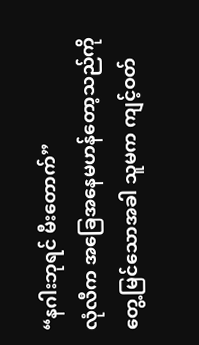“နဂါးဘုရင် မီးတောက်”
လုံလီက အခြေအနေမဟန်တော့သည်ကို တွေ့မြင်သောအခါ သူမက ကျင့်ဝတ်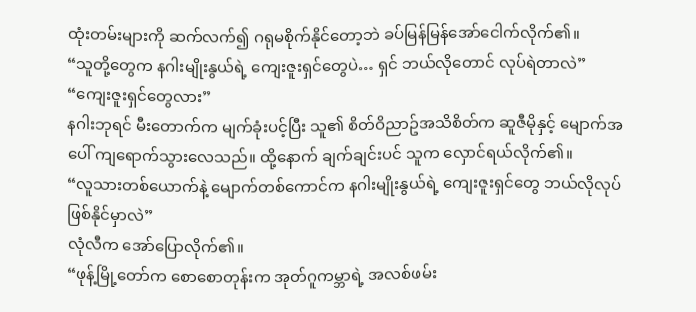ထုံးတမ်းများကို ဆက်လက်၍ ဂရုမစိုက်နိုင်တော့ဘဲ ခပ်မြန်မြန်အော်ငေါက်လိုက်၏။
“သူတို့တွေက နဂါးမျိုးနွယ်ရဲ့ ကျေးဇူးရှင်တွေပဲ… ရှင် ဘယ်လိုတောင် လုပ်ရဲတာလဲ”
“ကျေးဇူးရှင်တွေလား”
နဂါးဘုရင် မီးတောက်က မျက်ခုံးပင့်ပြီး သူ၏ စိတ်ဝိညာဥ်အသိစိတ်က ဆူဇီမိုနှင့် မျောက်အပေါ် ကျရောက်သွားလေသည်။ ထို့နောက် ချက်ချင်းပင် သူက လှောင်ရယ်လိုက်၏။
“လူသားတစ်ယောက်နဲ့ မျောက်တစ်ကောင်က နဂါးမျိုးနွယ်ရဲ့ ကျေးဇူးရှင်တွေ ဘယ်လိုလုပ်ဖြစ်နိုင်မှာလဲ”
လုံလီက အော်ပြောလိုက်၏။
“ဖုန့်မြို့တော်က စောစောတုန်းက အုတ်ဂူကမ္ဘာရဲ့ အလစ်ဖမ်း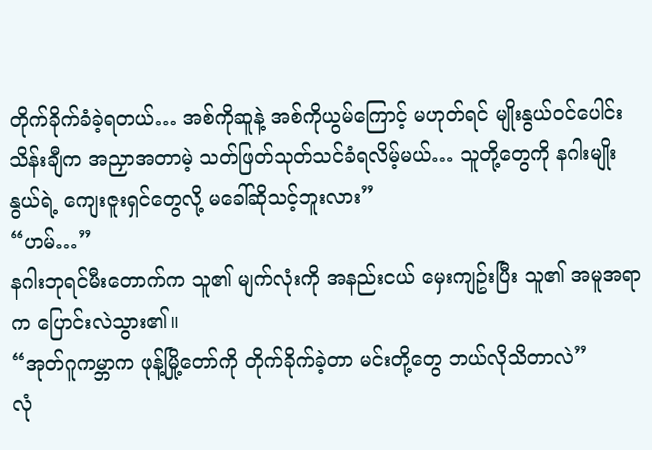တိုက်ခိုက်ခံခဲ့ရတယ်… အစ်ကိုဆူနဲ့ အစ်ကိုယွမ်ကြောင့် မဟုတ်ရင် မျိုးနွယ်ဝင်ပေါင်းသိန်းချီက အညှာအတာမဲ့ သတ်ဖြတ်သုတ်သင်ခံရလိမ့်မယ်… သူတို့တွေကို နဂါးမျိုးနွယ်ရဲ့ ကျေးဇူးရှင်တွေလို့ မခေါ်ဆိုသင့်ဘူးလား”
“ဟမ်…”
နဂါးဘုရင်မီးတောက်က သူ၏ မျက်လုံးကို အနည်းငယ် မှေးကျဥ်းပြီး သူ၏ အမူအရာက ပြောင်းလဲသွား၏။
“အုတ်ဂူကမ္ဘာက ဖုန့်မြို့တော်ကို တိုက်ခိုက်ခဲ့တာ မင်းတို့တွေ ဘယ်လိုသိတာလဲ”
လုံ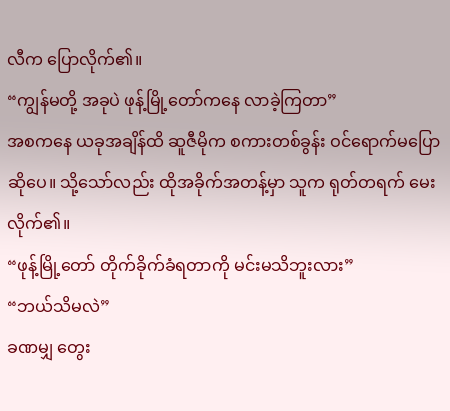လီက ပြောလိုက်၏။
“ကျွန်မတို့ အခုပဲ ဖုန့်မြို့တော်ကနေ လာခဲ့ကြတာ”
အစကနေ ယခုအချိန်ထိ ဆူဇီမိုက စကားတစ်ခွန်း ဝင်ရောက်မပြောဆိုပေ။ သို့သော်လည်း ထိုအခိုက်အတန့်မှာ သူက ရုတ်တရက် မေးလိုက်၏။
“ဖုန့်မြို့တော် တိုက်ခိုက်ခံရတာကို မင်းမသိဘူးလား”
“ဘယ်သိမလဲ”
ခဏမျှ တွေး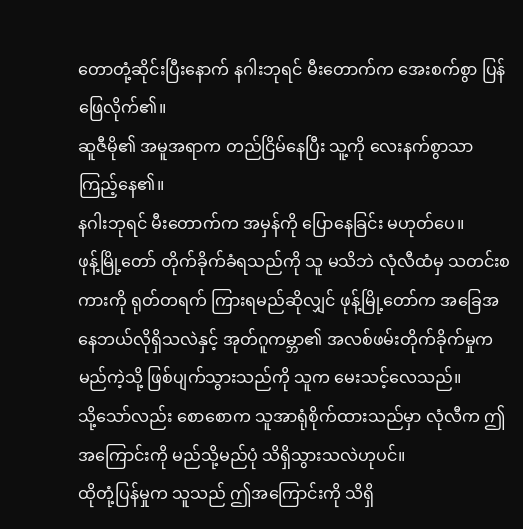တောတုံ့ဆိုင်းပြီးနောက် နဂါးဘုရင် မီးတောက်က အေးစက်စွာ ပြန်ဖြေလိုက်၏။
ဆူဇီမို၏ အမူအရာက တည်ငြိမ်နေပြီး သူ့ကို လေးနက်စွာသာ ကြည့်နေ၏။
နဂါးဘုရင် မီးတောက်က အမှန်ကို ပြောနေခြင်း မဟုတ်ပေ။
ဖုန့်မြို့တော် တိုက်ခိုက်ခံရသည်ကို သူ မသိဘဲ လုံလီထံမှ သတင်းစကားကို ရုတ်တရက် ကြားရမည်ဆိုလျှင် ဖုန့်မြို့တော်က အခြေအနေဘယ်လိုရှိသလဲနှင့် အုတ်ဂူကမ္ဘာ၏ အလစ်ဖမ်းတိုက်ခိုက်မှုက မည်ကဲ့သို့ ဖြစ်ပျက်သွားသည်ကို သူက မေးသင့်လေသည်။
သို့သော်လည်း စောစောက သူအာရုံစိုက်ထားသည်မှာ လုံလီက ဤအကြောင်းကို မည်သို့မည်ပုံ သိရှိသွားသလဲဟုပင်။
ထိုတုံ့ပြန်မှုက သူသည် ဤအကြောင်းကို သိရှိ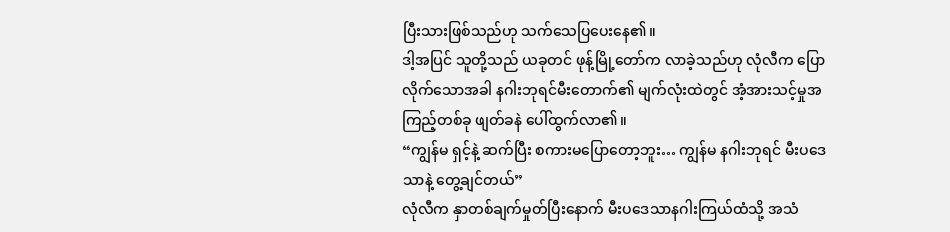ပြီးသားဖြစ်သည်ဟု သက်သေပြပေးနေ၏။
ဒါ့အပြင် သူတို့သည် ယခုတင် ဖုန့်မြို့တော်က လာခဲ့သည်ဟု လုံလီက ပြောလိုက်သောအခါ နဂါးဘုရင်မီးတောက်၏ မျက်လုံးထဲတွင် အံ့အားသင့်မှုအကြည့်တစ်ခု ဖျတ်ခနဲ ပေါ်ထွက်လာ၏။
“ကျွန်မ ရှင့်နဲ့ ဆက်ပြီး စကားမပြောတော့ဘူး… ကျွန်မ နဂါးဘုရင် မီးပဒေသာနဲ့ တွေ့ချင်တယ်”
လုံလီက နှာတစ်ချက်မှုတ်ပြီးနောက် မီးပဒေသာနဂါးကြယ်ထံသို့ အသံ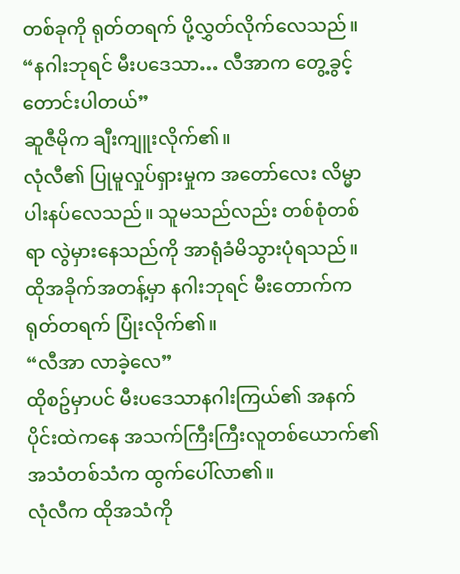တစ်ခုကို ရုတ်တရက် ပို့လွှတ်လိုက်လေသည်။
“နဂါးဘုရင် မီးပဒေသာ… လီအာက တွေ့ခွင့်တောင်းပါတယ်”
ဆူဇီမိုက ချီးကျူးလိုက်၏။
လုံလီ၏ ပြုမူလှုပ်ရှားမှုက အတော်လေး လိမ္မာပါးနပ်လေသည်။ သူမသည်လည်း တစ်စုံတစ်ရာ လွဲမှားနေသည်ကို အာရုံခံမိသွားပုံရသည်။
ထိုအခိုက်အတန့်မှာ နဂါးဘုရင် မီးတောက်က ရုတ်တရက် ပြုံးလိုက်၏။
“လီအာ လာခဲ့လေ”
ထိုစဥ်မှာပင် မီးပဒေသာနဂါးကြယ်၏ အနက်ပိုင်းထဲကနေ အသက်ကြီးကြီးလူတစ်ယောက်၏ အသံတစ်သံက ထွက်ပေါ်လာ၏။
လုံလီက ထိုအသံကို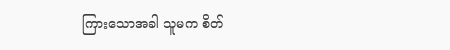ကြားသောအခါ သူမက စိတ်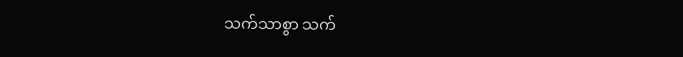သက်သာစွာ သက်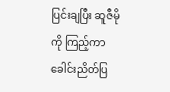ပြင်းချပြီး ဆူဇီမိုကို ကြည့်ကာ ခေါင်းညိတ်ပြ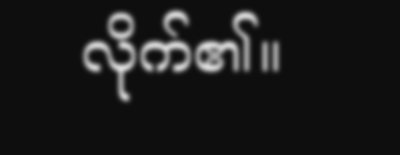လိုက်၏။